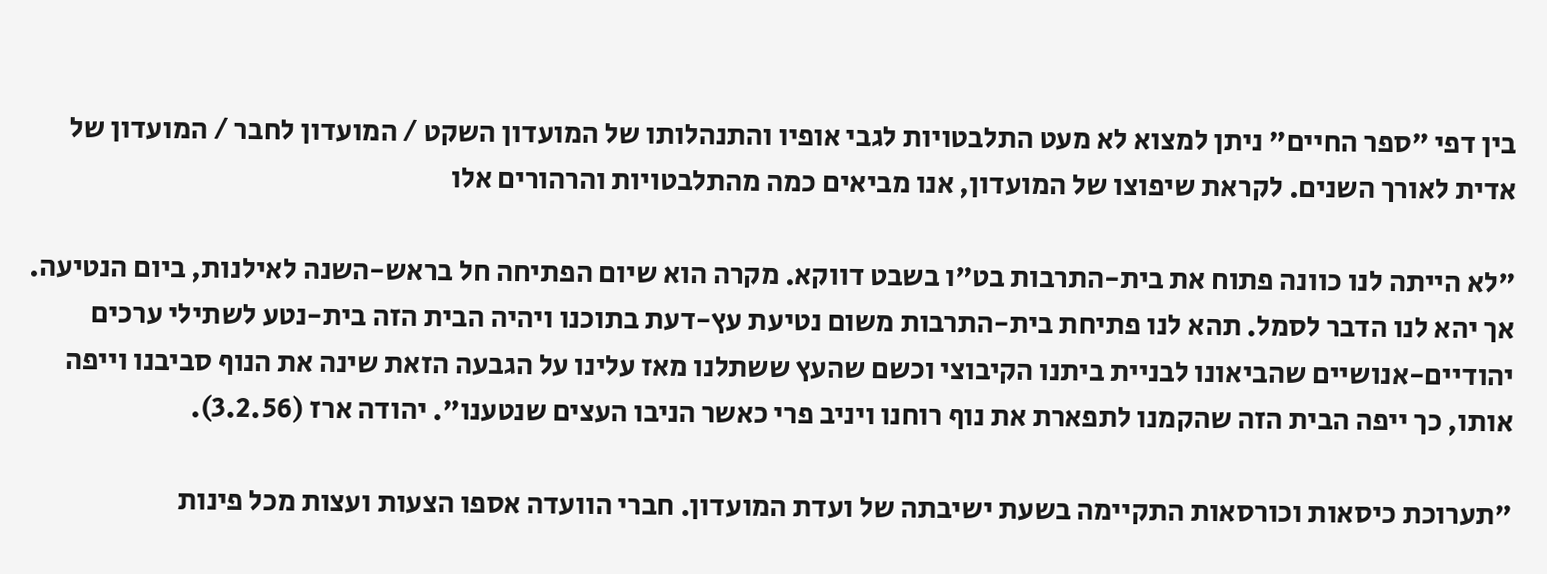בין דפי "ספר החיים" ניתן למצוא לא מעט התלבטויות לגבי אופיו והתנהלותו של המועדון השקט / המועדון לחבר / המועדון של אדית לאורך השנים. לקראת שיפוצו של המועדון, אנו מביאים כמה מהתלבטויות והרהורים אלו

"לא הייתה לנו כוונה פתוח את בית-התרבות בט"ו בשבט דווקא. מקרה הוא שיום הפתיחה חל בראש-השנה לאילנות, ביום הנטיעה. אך יהא לנו הדבר לסמל. תהא לנו פתיחת בית-התרבות משום נטיעת עץ-דעת בתוכנו ויהיה הבית הזה בית-נטע לשתילי ערכים יהודיים-אנושיים שהביאונו לבניית ביתנו הקיבוצי וכשם שהעץ ששתלנו מאז עלינו על הגבעה הזאת שינה את הנוף סביבנו וייפה אותו, כך ייפה הבית הזה שהקמנו לתפארת את נוף רוחנו ויניב פרי כאשר הניבו העצים שנטענו". יהודה ארז (3.2.56).

"תערוכת כיסאות וכורסאות התקיימה בשעת ישיבתה של ועדת המועדון. חברי הוועדה אספו הצעות ועצות מכל פינות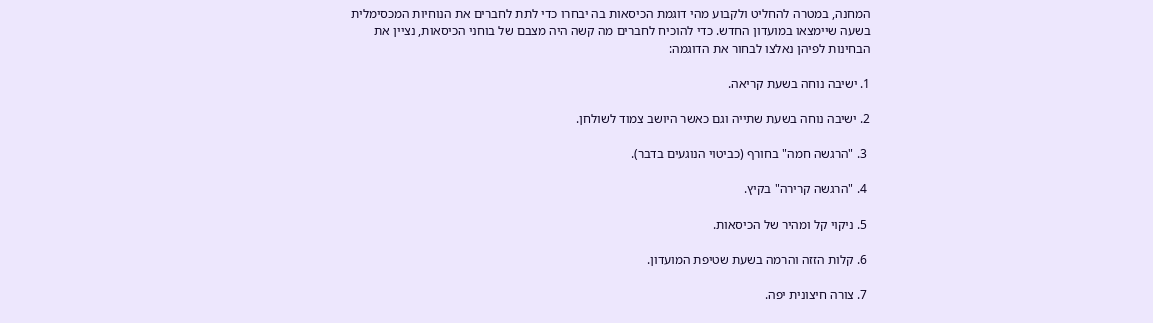המחנה, במטרה להחליט ולקבוע מהי דוגמת הכיסאות בה יבחרו כדי לתת לחברים את הנוחיות המכסימלית בשעה שיימצאו במועדון החדש. כדי להוכיח לחברים מה קשה היה מצבם של בוחני הכיסאות, נציין את הבחינות לפיהן נאלצו לבחור את הדוגמה:

1. ישיבה נוחה בשעת קריאה.

2. ישיבה נוחה בשעת שתייה וגם כאשר היושב צמוד לשולחן.

 3. "הרגשה חמה" בחורף (כביטוי הנוגעים בדבר).

 4. "הרגשה קרירה" בקיץ.

 5. ניקוי קל ומהיר של הכיסאות.

 6. קלות הזזה והרמה בשעת שטיפת המועדון.

 7. צורה חיצונית יפה.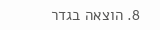8. הוצאה בגדר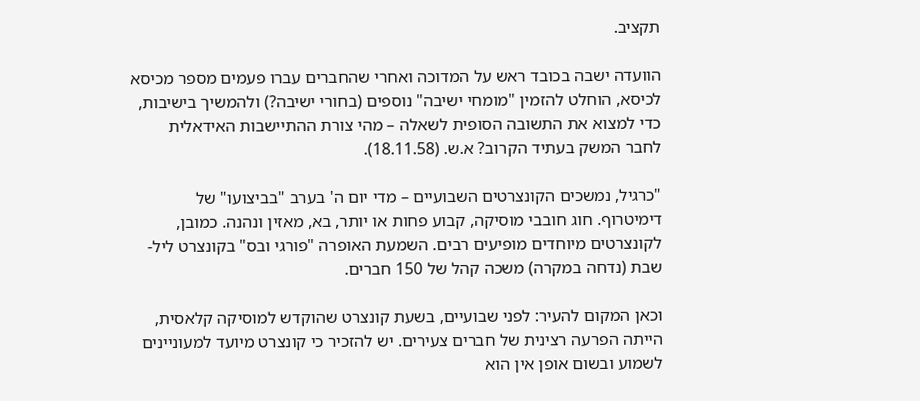תקציב.

הוועדה ישבה בכובד ראש על המדוכה ואחרי שהחברים עברו פעמים מספר מכיסא לכיסא, הוחלט להזמין "מומחי ישיבה" נוספים (בחורי ישיבה?) ולהמשיך בישיבות, כדי למצוא את התשובה הסופית לשאלה – מהי צורת ההתיישבות האידאלית לחבר המשק בעתיד הקרוב? א.ש. (18.11.58).

"כרגיל, נמשכים הקונצרטים השבועיים – מדי יום ה' בערב "בביצועו" של דימיטרוף. חוג חובבי מוסיקה, קבוע פחות או יותר, בא, מאזין ונהנה. כמובן, לקונצרטים מיוחדים מופיעים רבים. השמעת האופרה "פורגי ובס" בקונצרט ליל-שבת (נדחה במקרה) משכה קהל של 150 חברים.

וכאן המקום להעיר: לפני שבועיים, בשעת קונצרט שהוקדש למוסיקה קלאסית, הייתה הפרעה רצינית של חברים צעירים. יש להזכיר כי קונצרט מיועד למעוניינים לשמוע ובשום אופן אין הוא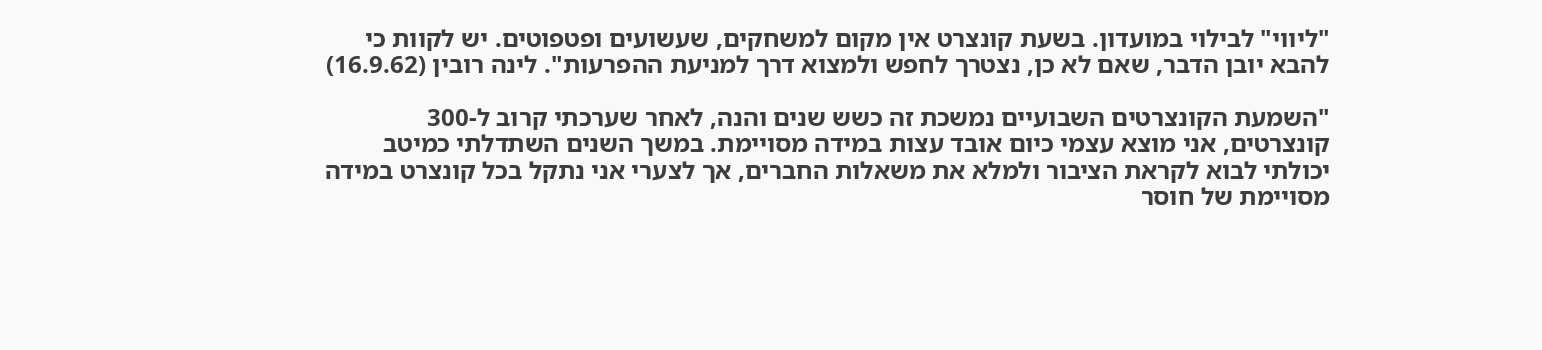"ליווי" לבילוי במועדון. בשעת קונצרט אין מקום למשחקים, שעשועים ופטפוטים. יש לקוות כי להבא יובן הדבר, שאם לא כן, נצטרך לחפש ולמצוא דרך למניעת ההפרעות". לינה רובין (16.9.62)

"השמעת הקונצרטים השבועיים נמשכת זה כשש שנים והנה, לאחר שערכתי קרוב ל-300 קונצרטים, אני מוצא עצמי כיום אובד עצות במידה מסויימת. במשך השנים השתדלתי כמיטב יכולתי לבוא לקראת הציבור ולמלא את משאלות החברים, אך לצערי אני נתקל בכל קונצרט במידה מסויימת של חוסר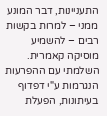התעניינות, דבר המונע ממני – למרות בקשות רבים – להשמיע מוסיקה קאמרית. השלמתי עם ההפרעות הנגרמות ע"י דפדוף בעיתונות, הפעלת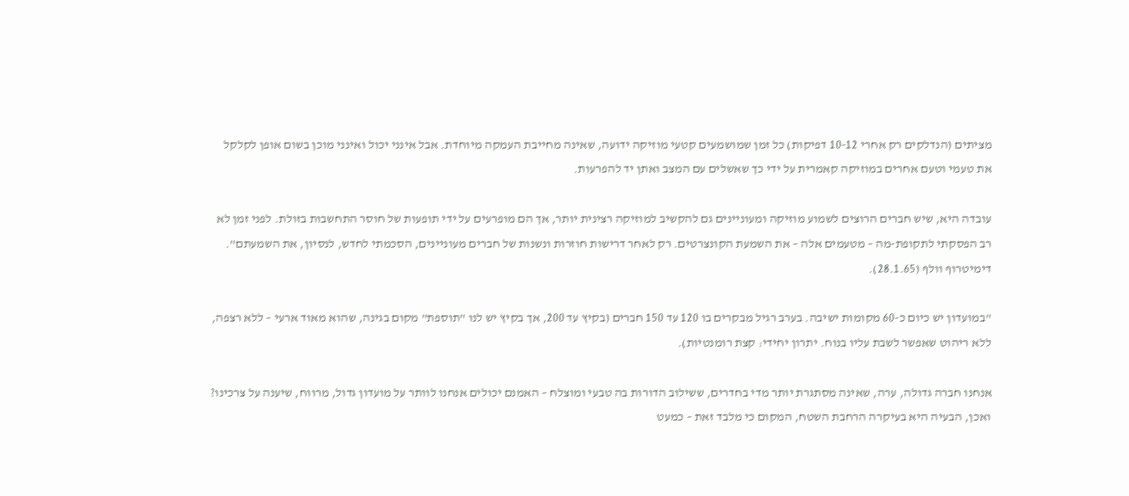מציתים (הנדלקים רק אחרי 10-12 דפיקות) כל זמן שמושמעים קטעי מוזיקה ידועה, שאינה מחייבת העמקה מיוחדת. אבל אינני יכול ואינני מוכן בשום אופן לקלקל את טעמי וטעם אחרים במוזיקה קאמרית על ידי כך שאשלים עם המצב ואתן יד להפרעות.

עובדה היא, שיש חברים הרוצים לשמוע מוזיקה ומעוניינים גם להקשיב למוזיקה רצינית יותר, אך הם מופרעים על ידי תופעות של חוסר התחשבות בזולת. לפני זמן לא רב הפסקתי לתקופת-מה – מטעמים אלה – את השמעת הקונצרטים. רק לאחר דרישות חוזרות ונשנות של חברים מעוניינים, הסכמתי לחדש, לנסיון, את השמעתם". דימיטרוף וולף (28.1.65).

"במועדון יש כיום כ-60 מקומות ישיבה. בערב רגיל מבקרים בו 120 עד 150 חברים (בקיץ עד 200, אך בקיץ יש לנו "תוספת" מקום בגינה, שהוא מאוד ארעי – ללא רצפה, ללא ריהוט שאפשר לשבת עליו בנוח. יתרון יחידי: קצת רומנטיות).

אנחנו חברה גדולה, ערה, שאינה מסתגרת יותר מדי בחדרים, ששילוב הדורות בה טבעי ומוצלח – האמנם יכולים אנחנו לוותר על מועדון גדול, מרווח, שיענה על צרכינו? ואכן, הבעיה היא בעיקרה הרחבת השטח, המקום כי מלבד זאת – כמעט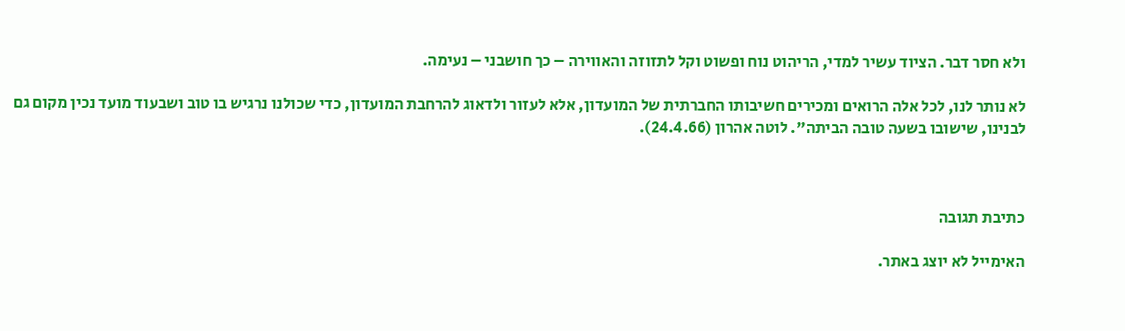ולא חסר דבר. הציוד עשיר למדי, הריהוט נוח ופשוט וקל לתזוזה והאווירה – כך חושבני – נעימה.

לא נותר לנו, לכל אלה הרואים ומכירים חשיבותו החברתית של המועדון, אלא לעזור ולדאוג להרחבת המועדון, כדי שכולנו נרגיש בו טוב ושבעוד מועד נכין מקום גם לבנינו, שישובו בשעה טובה הביתה". לוטה אהרון (24.4.66).



כתיבת תגובה

האימייל לא יוצג באתר.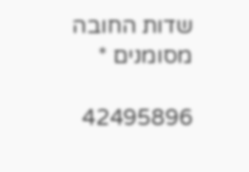שדות החובה מסומנים *

42495896